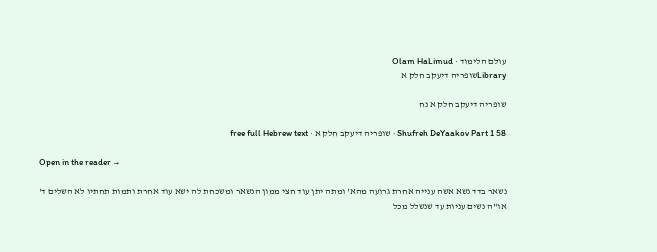עולם הלימוד · Olam HaLimud
Libraryשופריה דיעקב חלק א

שופריה דיעקב חלק א נח

Shufreh DeYaakov Part 1 58 · שופריה דיעקב חלק א · free full Hebrew text

Open in the reader →

נשאר בדד נשא אשה ענייה אחרת גרועה מהא' ומתה יתן עוד חצי ממון הנשאר ומשכחת לה ישא עוד אחרת ותמות תחתיו לא השלים ד' או"ה נשים עניות עד שנשלל מכל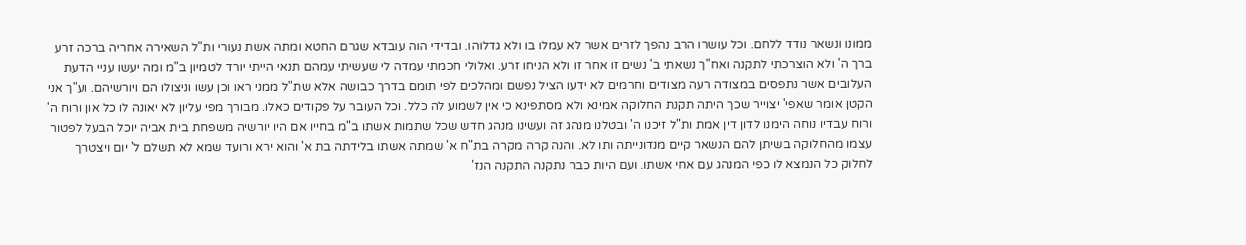ממונו ונשאר נודד ללחם. וכל עושרו הרב נהפך לזרים אשר לא עמלו בו ולא גדלוהו. ובדידי הוה עובדא שגרם החטא ומתה אשת נעורי ות"ל השאירה אחריה ברכה זרע ברך ה' ולא הוצרכתי לתקנה ואח"ך נשאתי ב' נשים זו אחר זו ולא הניחו זרע. ואלולי חכמתי עמדה לי שעשיתי עמהם תנאי הייתי יורד לטמיון ב"מ ומה יעשו עניי הדעת העלובים אשר נתפסים במצודה רעה מצודים וחרמים לא ידעו הציל נפשם ומהלכים לפי תומם בדרך כבושה אלא שת"ל ממני ראו וכן עשו וניצולו הם ויורשיהם. וע"ך אני הקטן אומר שאפי' יצוייר שכך היתה תקנת החלוקה אמינא ולא מסתפינא כי אין לשמוע לה כלל. וכל העובר על פקודים כאלו. מבורך מפי עליון לא יאונה לו כל און ורוח ה' ורוח עבדיו נוחה הימנו לדון דין אמת ות"ל זיכנו ה' ובטלנו מנהג זה ועשינו מנהג חדש שכל שתמות אשתו ב"מ בחייו אם היו יורשיה משפחת בית אביה יוכל הבעל לפטור עצמו מהחלוקה בשיתן להם הנשאר קיים מנדונייתה ותו לא. והנה קרה מקרה בת"ח א' שמתה אשתו בלידתה בת א' והוא ירא ורועד שמא לא תשלם ל' יום ויצטרך לחלוק כל הנמצא לו כפי המנהג עם אחי אשתו. ועם היות כבר נתקנה התקנה הנז'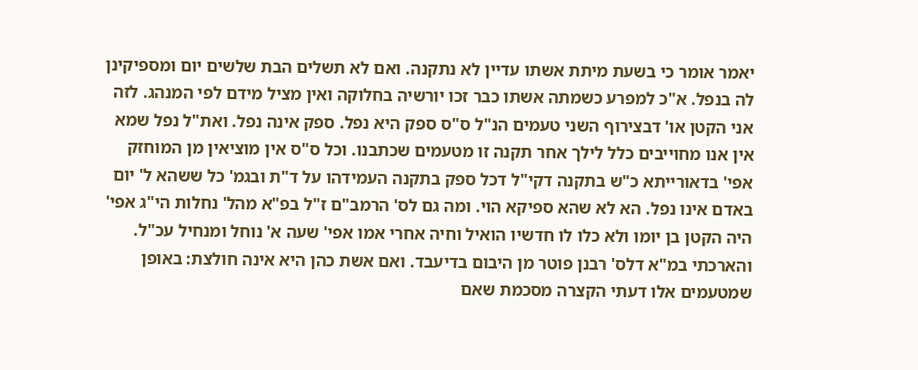יאמר אומר כי בשעת מיתת אשתו עדיין לא נתקנה. ואם לא תשלים הבת שלשים יום ומספיקינן לה בנפל. א"כ למפרע כשמתה אשתו כבר זכו יורשיה בחלוקה ואין מציל מידם לפי המנהג. לזה אני הקטן או' דבצירוף השני טעמים הנ"ל ס"ס ספק היא נפל. ספק אינה נפל. ואת"ל נפל שמא אין אנו מחוייבים כלל לילך אחר תקנה זו מטעמים שכתבנו. וכל ס"ס אין מוציאין מן המוחזק אפי' בדאורייתא כ"ש בתקנה דקי"ל דכל ספק בתקנה העמידהו על ד"ת ובגמ' כל ששהא ל' יום באדם אינו נפל. הא לא שהא ספיקא הוי. ומה גם לס' הרמב"ם ז"ל בפ"א מהל' נחלות הי"ג אפי' היה הקטן בן יומו ולא כלו לו חדשיו הואיל וחיה אחרי אמו אפי' שעה א' נוחל ומנחיל עכ"ל. והארכתי במ"א דלס' רבנן פוטר מן היבום בדיעבד. ואם אשת כהן היא אינה חולצת: באופן שמטעמים אלו דעתי הקצרה מסכמת שאם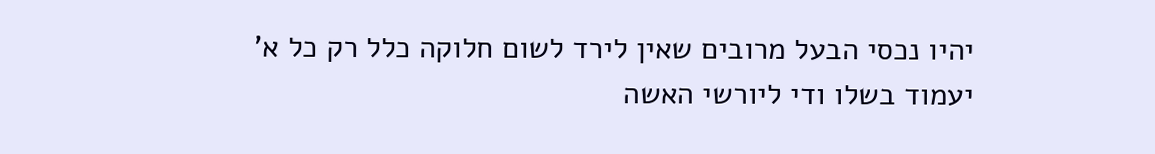יהיו נכסי הבעל מרובים שאין לירד לשום חלוקה כלל רק כל א' יעמוד בשלו ודי ליורשי האשה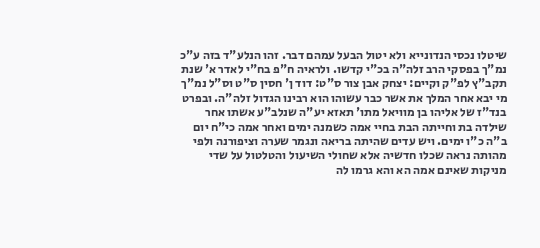שיטלו נכסי הנדונייא ולא יטול הבעל עמהם דבר. זהו הנלע"ד בזה ע"כ נמ"ך בפסקי הרב זלה"ה בכ"י קדשו. ולראיה ח"פ בח"י לאדר א' שנת תקב"ץ לפ"ק וקיים: יצחק אבן צור ס"ט: דוד ן' חסין ס"ט וס"ל נמ"ך מי יבא אחר המלך את אשר כבר עשוהו הוא רבינו הגדול זלה"ה. ובפרט בנד"ז של אליהו בן מוויאל מתו' תאזא יע"ה שנלב"ע אשתו אחר שילדה בת וחייתה הבת בחיי אמה כשמנה ימים ואחר אמה כי"ח יום ב"ה כ"ו ימים. ויש עדים שהיתה בריאה ונגמר שערה וציפורנה ולפי מהותה נראה שכלו חדשיה אלא שחולי השיעול והטלטול על שדי מניקות שאינם אמה הא והא גרמו לה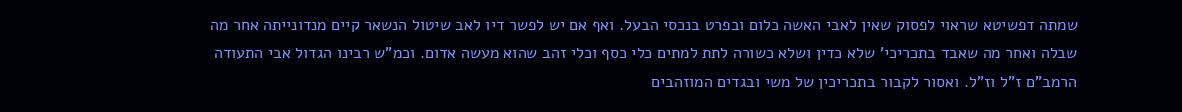שמתה דפשיטא שראוי לפסוק שאין לאבי האשה כלום ובפרט בנכסי הבעל. ואף אם יש לפשר דיו לאב שיטול הנשאר קיים מנדונייתה אחר מה שבלה ואחר מה שאבד בתכריכי' שלא כדין ושלא כשורה לתת למתים כלי כסף וכלי זהב שהוא מעשה אדום. וכמ"ש רבינו הגדול אבי התעודה הרמב"ם ז"ל וז"ל. ואסור לקבור בתכריכין של משי ובגדים המוזהבים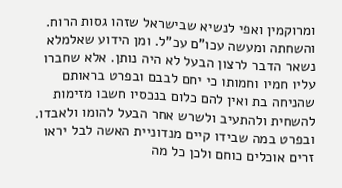ומרוקמין ואפי לנשיא שבישראל שזהו גסות הרוח. והשחתה ומעשה עכו"ם עכ"ל. ומן הידוע שאלמלא נשאר הדבר לרצון הבעל לא היה נותן. אלא שחברו עליו חמיו וחמותו כי יחם לבבם ובפרט בראותם שהניחה בת ואין להם כלום בנכסיו חשבו מזימות להשחית ולהתעיב ולשרש אחר הבעל להומו ולאבדו. ובפרט במה שבידו קיים מנדוניית האשה לבל יראו זרים אוכלים כוחם ולכן כל מה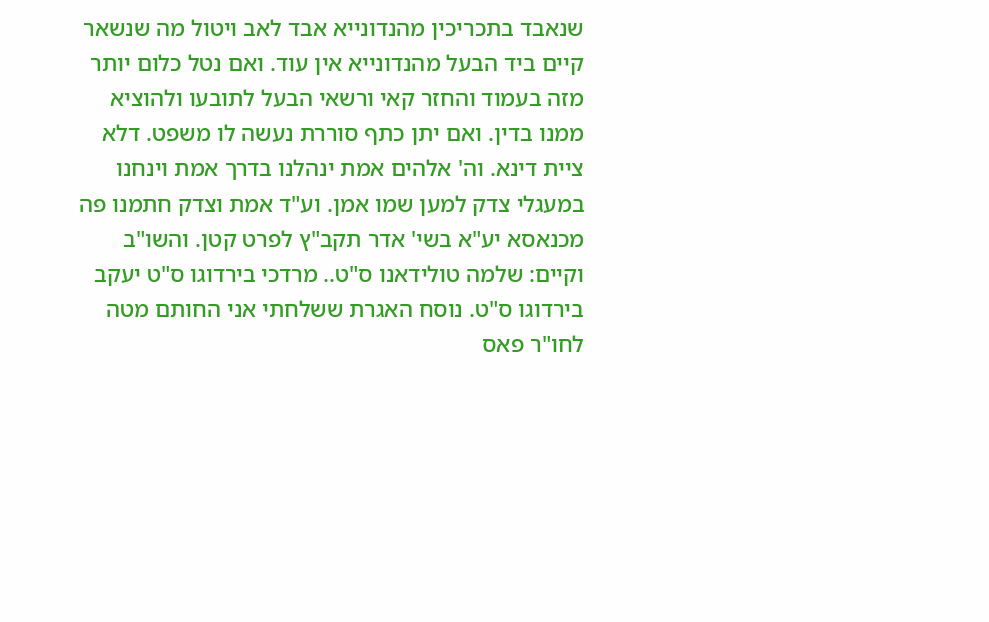שנאבד בתכריכין מהנדונייא אבד לאב ויטול מה שנשאר קיים ביד הבעל מהנדונייא אין עוד. ואם נטל כלום יותר מזה בעמוד והחזר קאי ורשאי הבעל לתובעו ולהוציא ממנו בדין. ואם יתן כתף סוררת נעשה לו משפט. דלא ציית דינא. וה' אלהים אמת ינהלנו בדרך אמת וינחנו במעגלי צדק למען שמו אמן. וע"ד אמת וצדק חתמנו פה מכנאסא יע"א בשי' אדר תקב"ץ לפרט קטן. והשו"ב וקיים: שלמה טולידאנו ס"ט.. מרדכי בירדוגו ס"ט יעקב בירדוגו ס"ט. נוסח האגרת ששלחתי אני החותם מטה לחו"ר פאס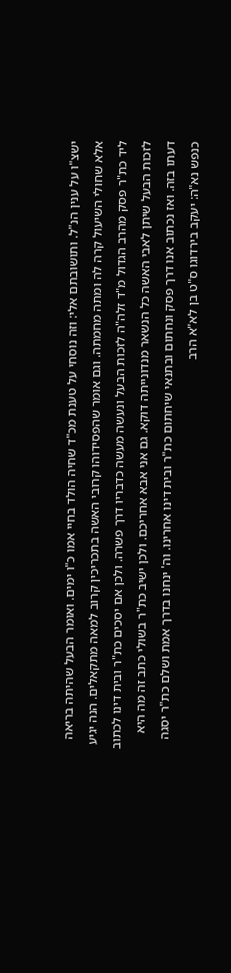ישצ"ו על ענין הנ"ל. ותושובתם אלי: וזה נוסחי על טענת מכ"ד שחיה הולד בחיי אמו כ"ו ימים. ואומר הבעל שהיתה בריאה אלא שחולי השיעול קרה לה ומתה מחמתה. וגם אומר שהפסידוהו קרובי האשה בתכריכין קרוב למאה מתקאלים. הנה יגיע ליד כת"ר פסק מהרב הגדול מ"ד זלה"ה לזכות הבעל ונעשה מעשה כדבריו דרך פשרה. ולכן אם יסכים כת"ר ובית דינו לכתוב לזכות הבעל שיתן לאבי האשה כל הנשאר מנדונייתה דוקא. גם אני אבא אחריכם. ולכן ישיב כת"ר בשולי כתב זה מה היא דעתו בזה. ואז נכתוב אנו דרך פסק ונחתום ובתנאי שיחתום כת"ר ובית דינו אחרינו. וה' ינחנו בדרך אמת ושלם כת"ר יסגה כנפש נא"ה: יעקב בירדוגו ס"ט בן לא"א הרב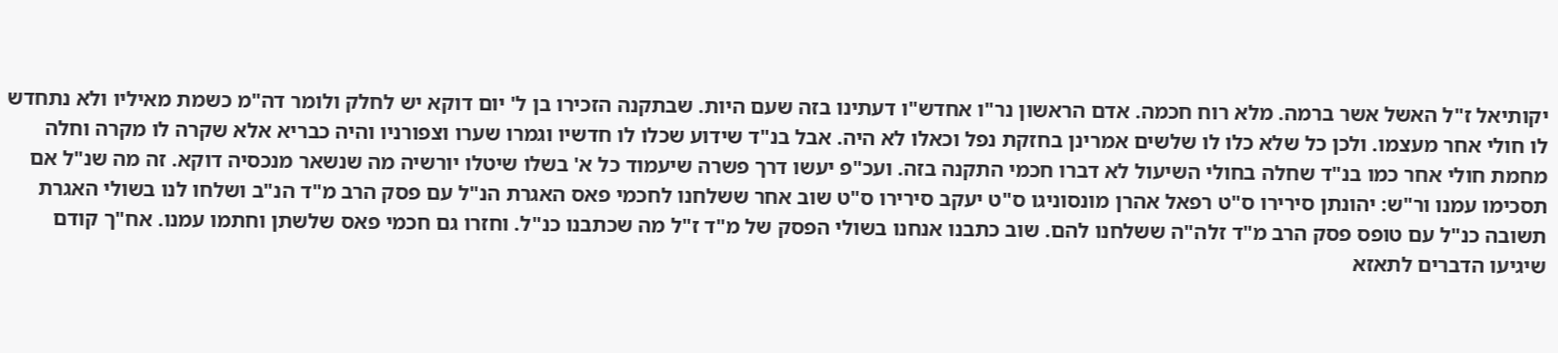יקותיאל ז"ל האשל אשר ברמה. מלא רוח חכמה. אדם הראשון נר"ו אחדש"ו דעתינו בזה שעם היות. שבתקנה הזכירו בן ל' יום דוקא יש לחלק ולומר דה"מ כשמת מאיליו ולא נתחדש לו חולי אחר מעצמו. ולכן כל שלא כלו לו שלשים אמרינן בחזקת נפל וכאלו לא היה. אבל בנ"ד שידוע שכלו לו חדשיו וגמרו שערו וצפורניו והיה כבריא אלא שקרה לו מקרה וחלה מחמת חולי אחר כמו בנ"ד שחלה בחולי השיעול לא דברו חכמי התקנה בזה. ועכ"פ יעשו דרך פשרה שיעמוד כל א' בשלו שיטלו יורשיה מה שנשאר מנכסיה דוקא. זה מה שנ"ל אם תסכימו עמנו ור"ש: יהונתן סירירו ס"ט רפאל אהרן מונסוניגו ס"ט יעקב סירירו ס"ט שוב אחר ששלחנו לחכמי פאס האגרת הנ"ל עם פסק הרב מ"ד הנ"ב ושלחו לנו בשולי האגרת תשובה כנ"ל עם טופס פסק הרב מ"ד זלה"ה ששלחנו להם. שוב כתבנו אנחנו בשולי הפסק של מ"ד ז"ל מה שכתבנו כנ"ל. וחזרו גם חכמי פאס שלשתן וחתמו עמנו. אח"ך קודם שיגיעו הדברים לתאזא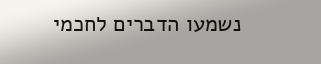נשמעו הדברים לחכמי